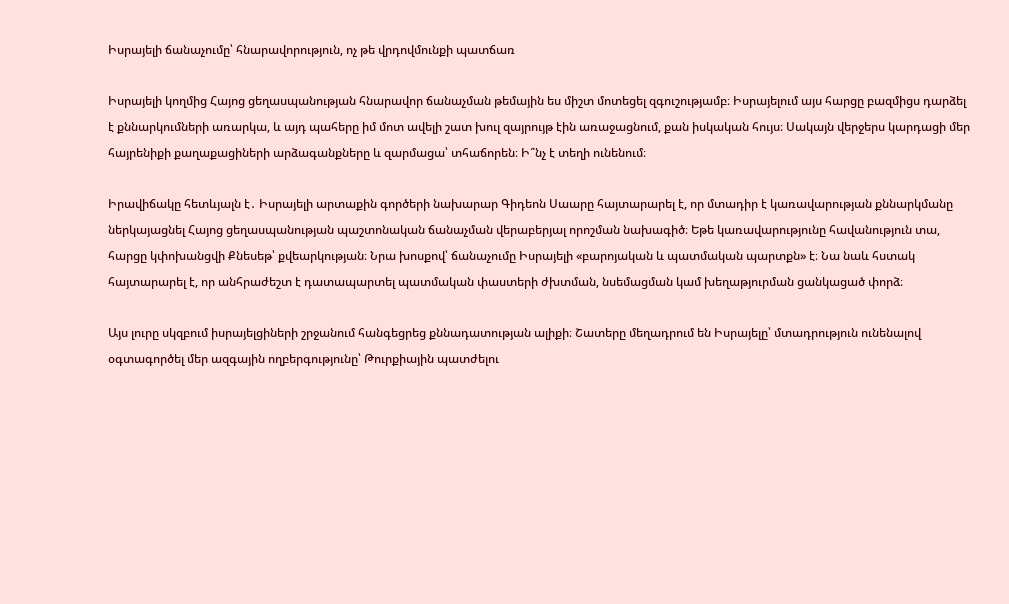Իսրայելի ճանաչումը՝ հնարավորություն, ոչ թե վրդովմունքի պատճառ

Իսրայելի կողմից Հայոց ցեղասպանության հնարավոր ճանաչման թեմային ես միշտ մոտեցել զգուշությամբ։ Իսրայելում այս հարցը բազմիցս դարձել է քննարկումների առարկա, և այդ պահերը իմ մոտ ավելի շատ խուլ զայրույթ էին առաջացնում, քան իսկական հույս։ Սակայն վերջերս կարդացի մեր հայրենիքի քաղաքացիների արձագանքները և զարմացա՝ տհաճորեն։ Ի՞նչ է տեղի ունենում։

Իրավիճակը հետևյալն է․ Իսրայելի արտաքին գործերի նախարար Գիդեոն Սաարը հայտարարել է, որ մտադիր է կառավարության քննարկմանը ներկայացնել Հայոց ցեղասպանության պաշտոնական ճանաչման վերաբերյալ որոշման նախագիծ։ Եթե կառավարությունը հավանություն տա, հարցը կփոխանցվի Քնեսեթ՝ քվեարկության։ Նրա խոսքով՝ ճանաչումը Իսրայելի «բարոյական և պատմական պարտքն» է։ Նա նաև հստակ հայտարարել է, որ անհրաժեշտ է դատապարտել պատմական փաստերի ժխտման, նսեմացման կամ խեղաթյուրման ցանկացած փորձ։

Այս լուրը սկզբում իսրայելցիների շրջանում հանգեցրեց քննադատության ալիքի։ Շատերը մեղադրում են Իսրայելը՝ մտադրություն ունենալով օգտագործել մեր ազգային ողբերգությունը՝ Թուրքիային պատժելու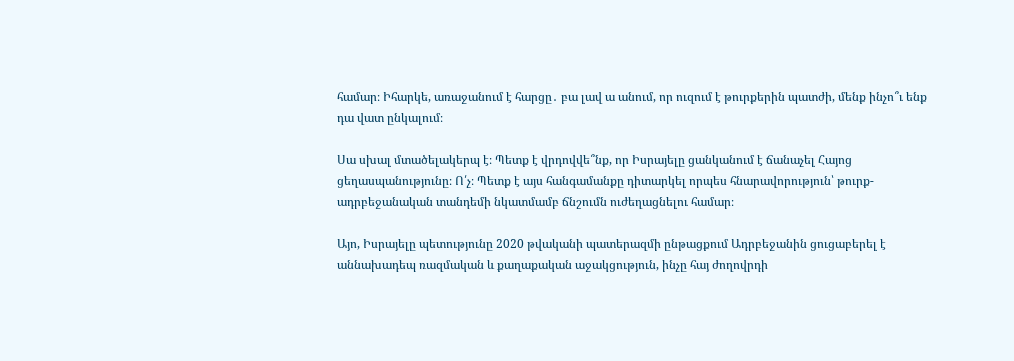համար։ Իհարկե, առաջանում է հարցը․ բա լավ ա անում, որ ուզում է թուրքերին պատժի, մենք ինչո՞ւ ենք դա վատ ընկալում։

Սա սխալ մտածելակերպ է։ Պետք է վրդովվե՞նք, որ Իսրայելը ցանկանում է ճանաչել Հայոց ցեղասպանությունը։ Ո՛չ։ Պետք է այս հանգամանքը դիտարկել որպես հնարավորություն՝ թուրք-ադրբեջանական տանդեմի նկատմամբ ճնշումն ուժեղացնելու համար։

Այո, Իսրայելը պետությունը 2020 թվականի պատերազմի ընթացքում Ադրբեջանին ցուցաբերել է աննախադեպ ռազմական և քաղաքական աջակցություն, ինչը հայ ժողովրդի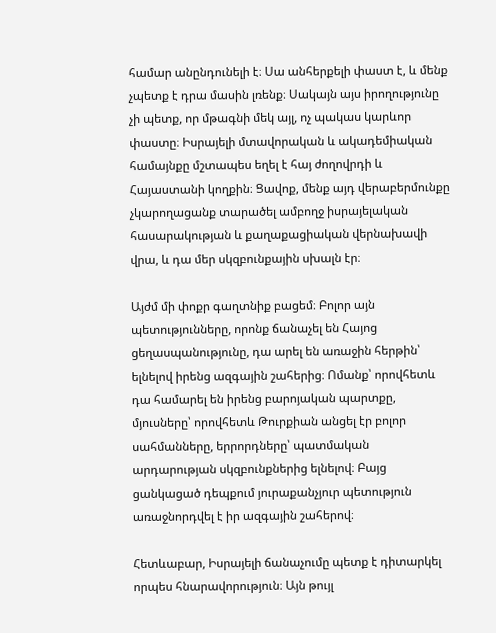համար անընդունելի է։ Սա անհերքելի փաստ է, և մենք չպետք է դրա մասին լռենք։ Սակայն այս իրողությունը չի պետք, որ մթագնի մեկ այլ, ոչ պակաս կարևոր փաստը։ Իսրայելի մտավորական և ակադեմիական համայնքը մշտապես եղել է հայ ժողովրդի և Հայաստանի կողքին։ Ցավոք, մենք այդ վերաբերմունքը չկարողացանք տարածել ամբողջ իսրայելական հասարակության և քաղաքացիական վերնախավի վրա, և դա մեր սկզբունքային սխալն էր։

Այժմ մի փոքր գաղտնիք բացեմ։ Բոլոր այն պետությունները, որոնք ճանաչել են Հայոց ցեղասպանությունը, դա արել են առաջին հերթին՝ ելնելով իրենց ազգային շահերից։ Ոմանք՝ որովհետև դա համարել են իրենց բարոյական պարտքը, մյուսները՝ որովհետև Թուրքիան անցել էր բոլոր սահմանները, երրորդները՝ պատմական արդարության սկզբունքներից ելնելով։ Բայց ցանկացած դեպքում յուրաքանչյուր պետություն առաջնորդվել է իր ազգային շահերով։

Հետևաբար, Իսրայելի ճանաչումը պետք է դիտարկել որպես հնարավորություն։ Այն թույլ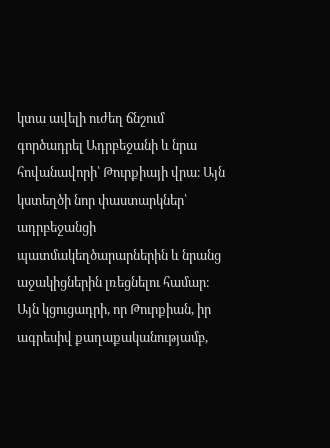կտա ավելի ուժեղ ճնշում գործադրել Ադրբեջանի և նրա հովանավորի՝ Թուրքիայի վրա։ Այն կստեղծի նոր փաստարկներ՝ ադրբեջանցի պատմակեղծարարներին և նրանց աջակիցներին լռեցնելու համար։ Այն կցուցադրի, որ Թուրքիան, իր ագրեսիվ քաղաքականությամբ,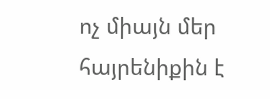ոչ միայն մեր հայրենիքին է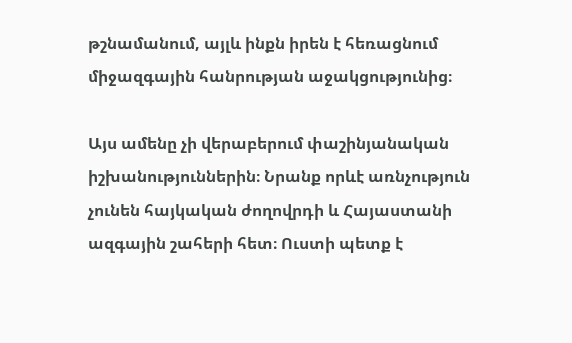թշնամանում, այլև ինքն իրեն է հեռացնում միջազգային հանրության աջակցությունից։

Այս ամենը չի վերաբերում փաշինյանական իշխանություններին։ Նրանք որևէ առնչություն չունեն հայկական ժողովրդի և Հայաստանի ազգային շահերի հետ։ Ուստի պետք է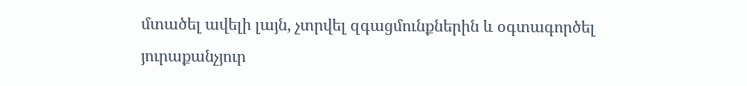մտածել ավելի լայն, չտրվել զգացմունքներին և օգտագործել յուրաքանչյուր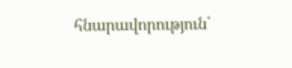հնարավորություն՝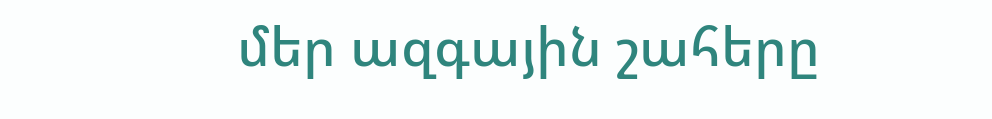մեր ազգային շահերը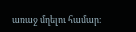առաջ մղելու համար։